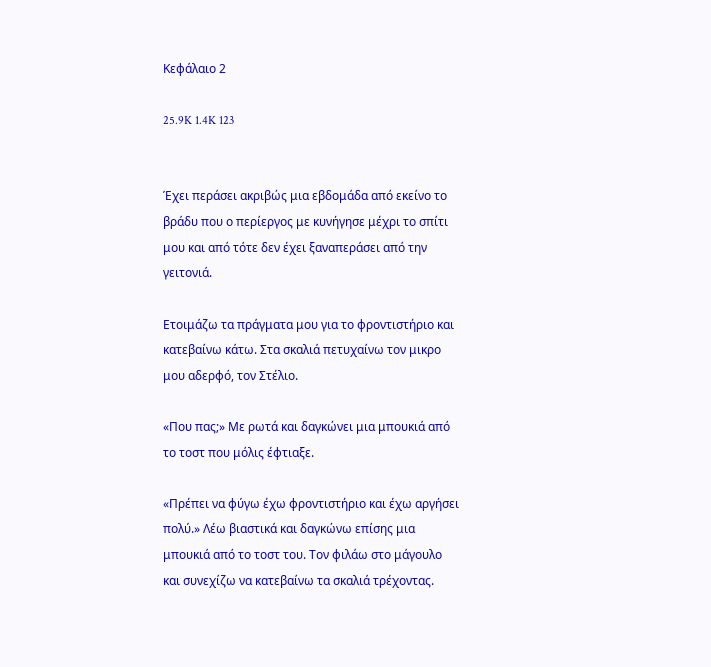Κεφάλαιο 2

25.9K 1.4K 123


Έχει περάσει ακριβώς μια εβδομάδα από εκείνο το βράδυ που ο περίεργος με κυνήγησε μέχρι το σπίτι μου και από τότε δεν έχει ξαναπεράσει από την γειτονιά.

Ετοιμάζω τα πράγματα μου για το φροντιστήριο και κατεβαίνω κάτω. Στα σκαλιά πετυχαίνω τον μικρο μου αδερφό, τον Στέλιο.

«Που πας;» Με ρωτά και δαγκώνει μια μπουκιά από το τοστ που μόλις έφτιαξε.

«Πρέπει να φύγω έχω φροντιστήριο και έχω αργήσει πολύ.» Λέω βιαστικά και δαγκώνω επίσης μια μπουκιά από το τοστ του. Τον φιλάω στο μάγουλο και συνεχίζω να κατεβαίνω τα σκαλιά τρέχοντας.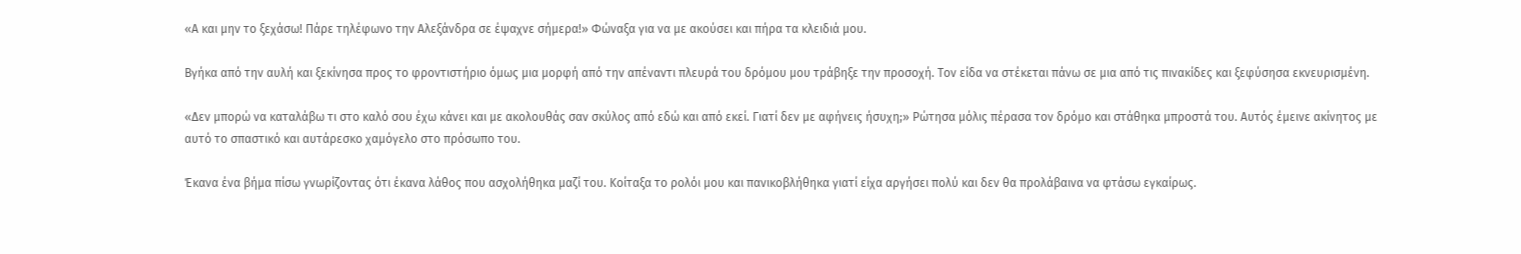«Α και μην το ξεχάσω! Πάρε τηλέφωνο την Αλεξάνδρα σε έψαχνε σήμερα!» Φώναξα για να με ακούσει και πήρα τα κλειδιά μου.

Βγήκα από την αυλή και ξεκίνησα προς το φροντιστήριο όμως μια μορφή από την απέναντι πλευρά του δρόμου μου τράβηξε την προσοχή. Τον είδα να στέκεται πάνω σε μια από τις πινακίδες και ξεφύσησα εκνευρισμένη.

«Δεν μπορώ να καταλάβω τι στο καλό σου έχω κάνει και με ακολουθάς σαν σκύλος από εδώ και από εκεί. Γιατί δεν με αφήνεις ήσυχη;» Ρώτησα μόλις πέρασα τον δρόμο και στάθηκα μπροστά του. Αυτός έμεινε ακίνητος με αυτό το σπαστικό και αυτάρεσκο χαμόγελο στο πρόσωπο του.

Έκανα ένα βήμα πίσω γνωρίζοντας ότι έκανα λάθος που ασχολήθηκα μαζί του. Κοίταξα το ρολόι μου και πανικοβλήθηκα γιατί είχα αργήσει πολύ και δεν θα προλάβαινα να φτάσω εγκαίρως.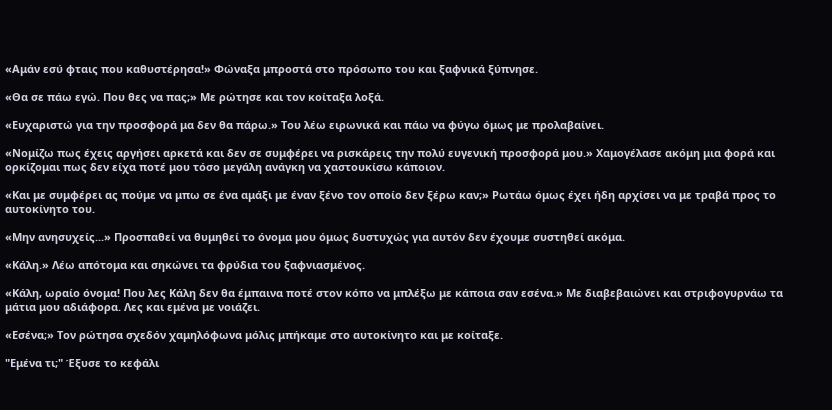«Αμάν εσύ φταις που καθυστέρησα!» Φώναξα μπροστά στο πρόσωπο του και ξαφνικά ξύπνησε.

«Θα σε πάω εγώ. Που θες να πας;» Με ρώτησε και τον κοίταξα λοξά.

«Ευχαριστώ για την προσφορά μα δεν θα πάρω.» Του λέω ειρωνικά και πάω να φύγω όμως με προλαβαίνει.

«Νομίζω πως έχεις αργήσει αρκετά και δεν σε συμφέρει να ρισκάρεις την πολύ ευγενική προσφορά μου.» Χαμογέλασε ακόμη μια φορά και ορκίζομαι πως δεν είχα ποτέ μου τόσο μεγάλη ανάγκη να χαστουκίσω κάποιον.

«Και με συμφέρει ας πούμε να μπω σε ένα αμάξι με έναν ξένο τον οποίο δεν ξέρω καν;» Ρωτάω όμως έχει ήδη αρχίσει να με τραβά προς το αυτοκίνητο του.

«Μην ανησυχείς...» Προσπαθεί να θυμηθεί το όνομα μου όμως δυστυχώς για αυτόν δεν έχουμε συστηθεί ακόμα.

«Κάλη.» Λέω απότομα και σηκώνει τα φρύδια του ξαφνιασμένος.

«Κάλη, ωραίο όνομα! Που λες Κάλη δεν θα έμπαινα ποτέ στον κόπο να μπλέξω με κάποια σαν εσένα.» Με διαβεβαιώνει και στριφογυρνάω τα μάτια μου αδιάφορα. Λες και εμένα με νοιάζει.

«Εσένα;» Τον ρώτησα σχεδόν χαμηλόφωνα μόλις μπήκαμε στο αυτοκίνητο και με κοίταξε.

"Εμένα τι;" Έξυσε το κεφάλι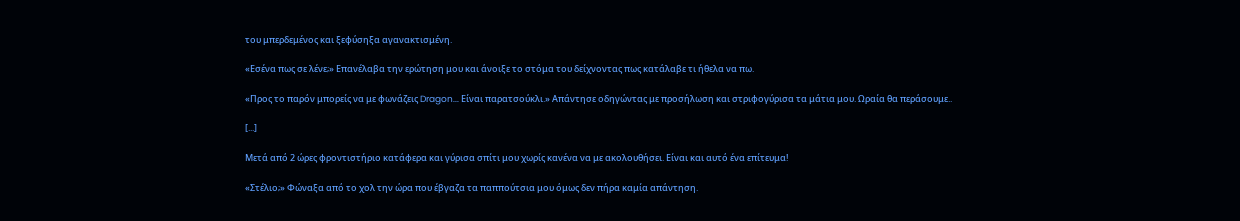του μπερδεμένος και ξεφύσηξα αγανακτισμένη.

«Εσένα πως σε λένε;» Επανέλαβα την ερώτηση μου και άνοιξε το στόμα του δείχνοντας πως κατάλαβε τι ήθελα να πω.

«Προς το παρόν μπορείς να με φωνάζεις Dragon... Είναι παρατσούκλι.» Απάντησε οδηγώντας με προσήλωση και στριφογύρισα τα μάτια μου. Ωραία θα περάσουμε..

[...]

Μετά από 2 ώρες φροντιστήριο κατάφερα και γύρισα σπίτι μου χωρίς κανένα να με ακολουθήσει. Είναι και αυτό ένα επίτευμα!

«Στέλιο;» Φώναξα από το χολ την ώρα που έβγαζα τα παππούτσια μου όμως δεν πήρα καμία απάντηση.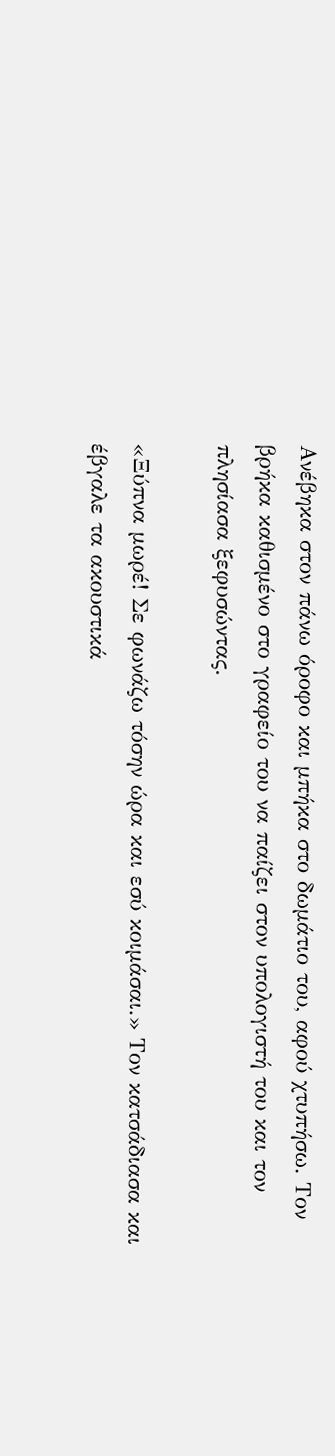Ανέβηκα στον πάνω όροφο και μπήκα στο δωμάτιο του, αφού χτυπήσω. Τον βρήκα καθισμένο στο γραφείο του να παίζει στον υπολογιστή του και τον πλησίασα ξεφυσώντας.

«Ξύπνα μωρέ! Σε φωνάζω τόσην ώρα και εσύ κοιμάσαι.» Τον κατσάδιασα και έβγαλε τα ακουστικά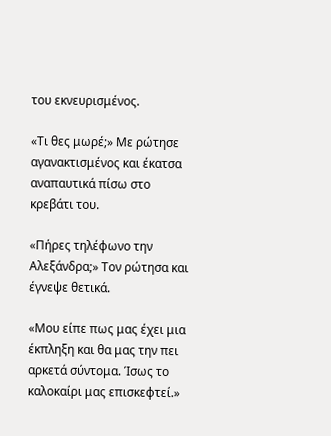του εκνευρισμένος.

«Τι θες μωρέ;» Με ρώτησε αγανακτισμένος και έκατσα αναπαυτικά πίσω στο κρεβάτι του.

«Πήρες τηλέφωνο την Αλεξάνδρα;» Τον ρώτησα και έγνεψε θετικά.

«Μου είπε πως μας έχει μια έκπληξη και θα μας την πει αρκετά σύντομα. Ίσως το καλοκαίρι μας επισκεφτεί.»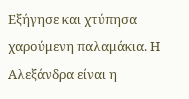Εξήγησε και χτύπησα χαρούμενη παλαμάκια. Η Αλεξάνδρα είναι η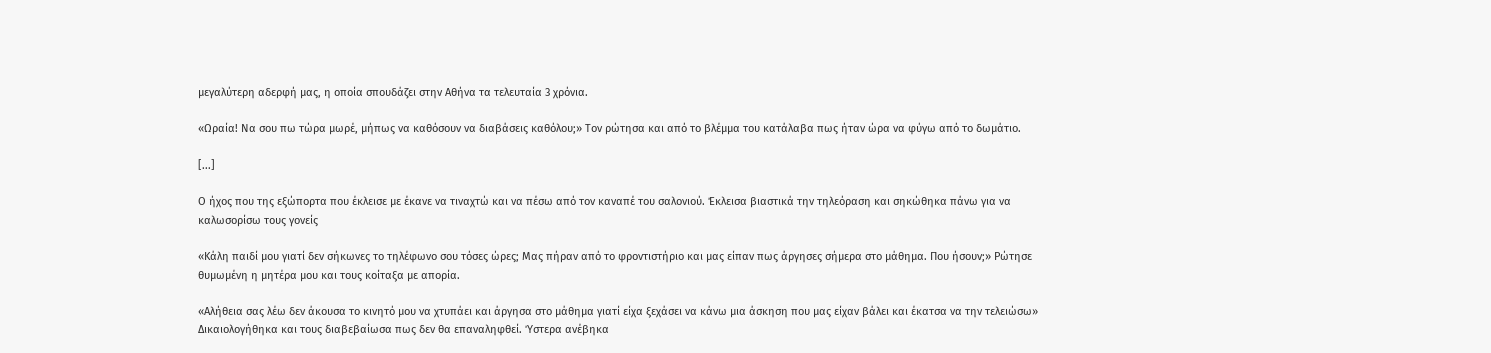μεγαλύτερη αδερφή μας, η οποία σπουδάζει στην Αθήνα τα τελευταία 3 χρόνια.

«Ωραία! Να σου πω τώρα μωρέ, μήπως να καθόσουν να διαβάσεις καθόλου;» Τον ρώτησα και από το βλέμμα του κατάλαβα πως ήταν ώρα να φύγω από το δωμάτιο.

[...]

Ο ήχος που της εξώπορτα που έκλεισε με έκανε να τιναχτώ και να πέσω από τον καναπέ του σαλονιού. Έκλεισα βιαστικά την τηλεόραση και σηκώθηκα πάνω για να καλωσορίσω τους γονείς

«Κάλη παιδί μου γιατί δεν σήκωνες το τηλέφωνο σου τόσες ώρες; Μας πήραν από το φροντιστήριο και μας είπαν πως άργησες σήμερα στο μάθημα. Που ήσουν;» Ρώτησε θυμωμένη η μητέρα μου και τους κοίταξα με απορία.

«Αλήθεια σας λέω δεν άκουσα το κινητό μου να χτυπάει και άργησα στο μάθημα γιατί είχα ξεχάσει να κάνω μια άσκηση που μας είχαν βάλει και έκατσα να την τελειώσω» Δικαιολογήθηκα και τους διαβεβαίωσα πως δεν θα επαναληφθεί. Ύστερα ανέβηκα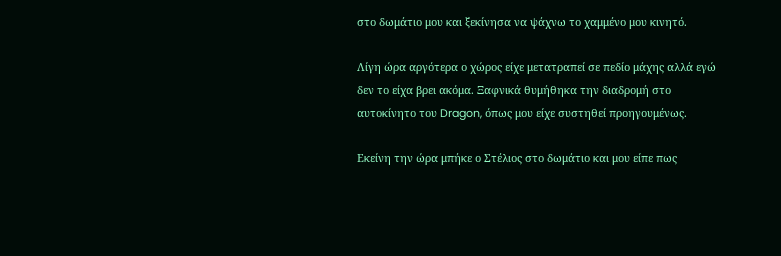στο δωμάτιο μου και ξεκίνησα να ψάχνω το χαμμένο μου κινητό.

Λίγη ώρα αργότερα ο χώρος είχε μετατραπεί σε πεδίο μάχης αλλά εγώ δεν το είχα βρει ακόμα. Ξαφνικά θυμήθηκα την διαδρομή στο αυτοκίνητο του Dragon, όπως μου είχε συστηθεί προηγουμένως.

Εκείνη την ώρα μπήκε ο Στέλιος στο δωμάτιο και μου είπε πως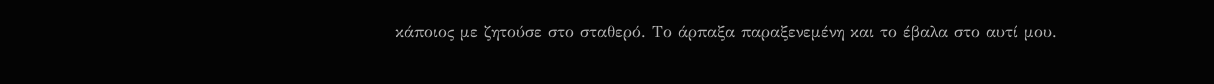κάποιος με ζητούσε στο σταθερό. Το άρπαξα παραξενεμένη και το έβαλα στο αυτί μου.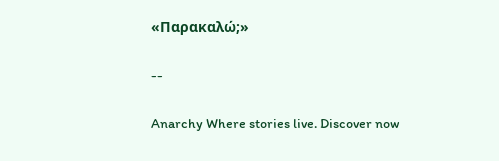«Παρακαλώ;»

--

Anarchy Where stories live. Discover now